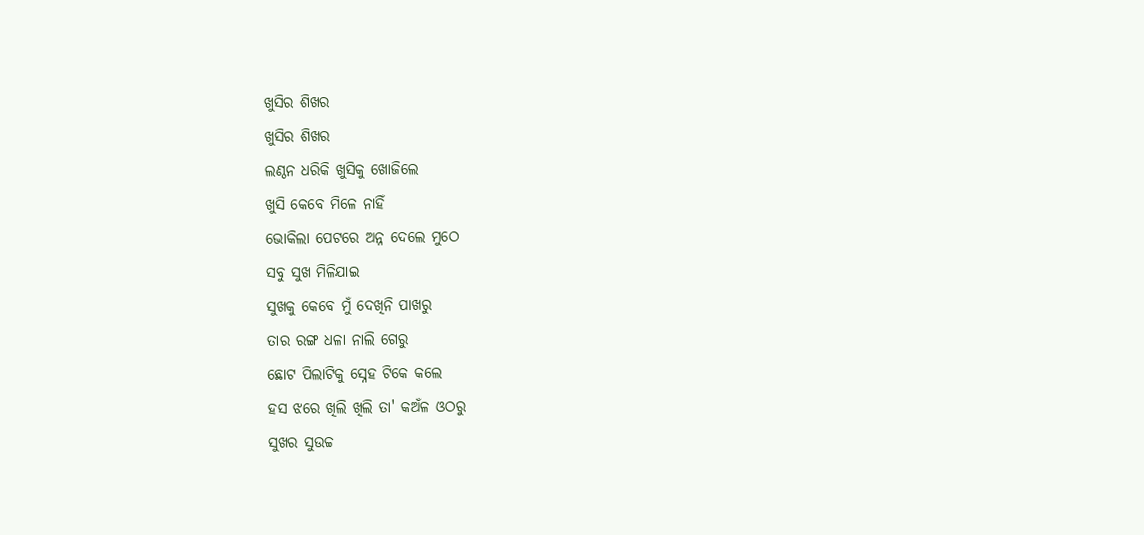ଖୁସିର ଶିଖର
ଖୁସିର ଶିଖର
ଲଣ୍ଠନ ଧରିକି ଖୁସିକୁ ଖୋଜିଲେ
ଖୁସି କେବେ ମିଳେ ନାହିଁ
ଭୋକିଲା ପେଟରେ ଅନ୍ନ ଦେଲେ ମୁଠେ
ସବୁ ସୁଖ ମିଳିଯାଇ
ସୁଖକୁ କେବେ ମୁଁ ଦେଖିନି ପାଖରୁ
ତାର ରଙ୍ଗ ଧଳା ନାଲି ଗେରୁ
ଛୋଟ ପିଲାଟିକୁ ସ୍ନେହ ଟିକେ କଲେ
ହସ ଝରେ ଖିଲି ଖିଲି ତା' କଅଁଳ ଓଠରୁ
ସୁଖର ସୁଉଚ୍ଚ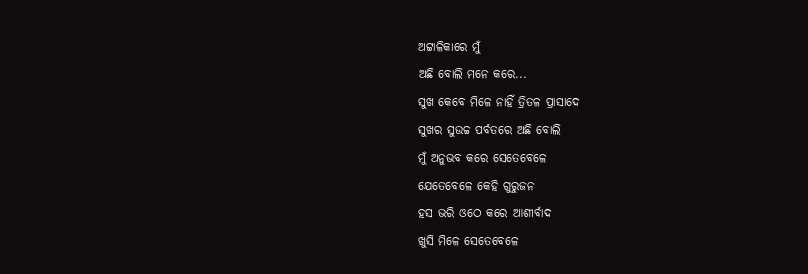ଅଟ୍ଟାଳିକାରେ ମୁଁ
ଅଛି ବୋଲି ମନେ କରେ...
ସୁଖ କେବେ ମିଳେ ନାହିଁ ତ୍ରିତଳ ପ୍ରାସାଦେ
ସୁଖର ସୁଉଚ୍ଚ ପର୍ବତରେ ଅଛି ବୋଲି
ମୁଁ ଅନୁଭବ କରେ ସେତେବେଳେ
ଯେତେବେଳେ କେହି ଗୁରୁଜନ
ହସ ଭରି ଓଠେ କରେ ଆଶୀର୍ବାଦ
ଖୁସି ମିଳେ ସେତେବେଳେ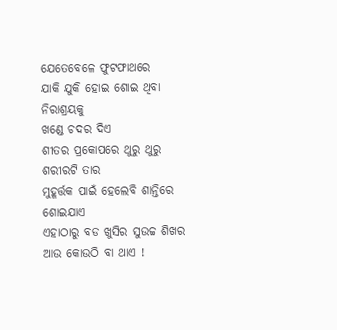ଯେତେବେଳେ ଫୁଟଫାଥରେ
ଯାକି ଯୁକି ହୋଇ ଶୋଇ ଥିବା ନିରାଶ୍ରୟକୁ
ଖଣ୍ଡେ ଚଦର ଦିଏ
ଶୀତର ପ୍ରକୋପରେ ଥୁରୁ ଥୁରୁ ଶରୀରଟି ତାର
ମୁହୂର୍ତ୍ତକ ପାଇଁ ହେଲେବି ଶାନ୍ତିରେ ଶୋଇଯାଏ
ଏହାଠାରୁ ବଡ ଖୁସିର ସୁଉଚ୍ଚ ଶିଖର
ଆଉ କୋଉଠି ବା ଥାଏ !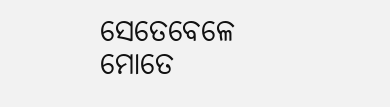ସେତେବେଳେ ମୋତେ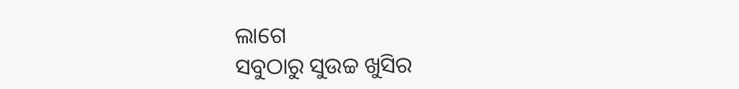ଲାଗେ
ସବୁଠାରୁ ସୁଉଚ୍ଚ ଖୁସିର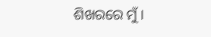ଶିଖରରେ ମୁଁ।